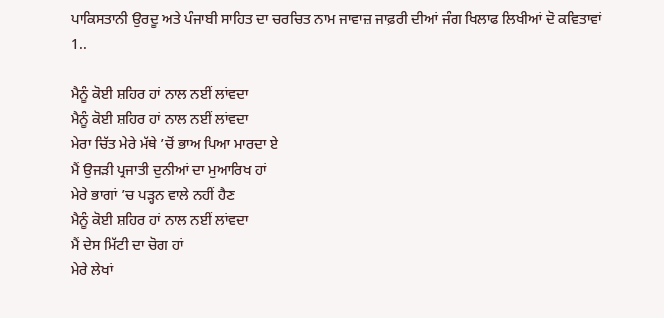ਪਾਕਿਸਤਾਨੀ ਉਰਦੂ ਅਤੇ ਪੰਜਾਬੀ ਸਾਹਿਤ ਦਾ ਚਰਚਿਤ ਨਾਮ ਜਾਵਾਜ਼ ਜਾਫ਼ਰੀ ਦੀਆਂ ਜੰਗ ਖਿਲਾਫ ਲਿਖੀਆਂ ਦੋ ਕਵਿਤਾਵਾਂ
1..

ਮੈਨੂੰ ਕੋਈ ਸ਼ਹਿਰ ਹਾਂ ਨਾਲ ਨਈਂ ਲਾਂਵਦਾ
ਮੈਨੂੰ ਕੋਈ ਸ਼ਹਿਰ ਹਾਂ ਨਾਲ ਨਈਂ ਲਾਂਵਦਾ
ਮੇਰਾ ਚਿੱਤ ਮੇਰੇ ਮੱਥੇ ’ਚੋਂ ਭਾਅ ਪਿਆ ਮਾਰਦਾ ਏ
ਮੈਂ ਉਜੜੀ ਪ੍ਰਜਾਤੀ ਦੁਨੀਆਂ ਦਾ ਮੁਆਰਿਖ ਹਾਂ
ਮੇਰੇ ਭਾਗਾਂ ’ਚ ਪੜ੍ਹਨ ਵਾਲੇ ਨਹੀਂ ਹੈਣ
ਮੈਨੂੰ ਕੋਈ ਸ਼ਹਿਰ ਹਾਂ ਨਾਲ ਨਈਂ ਲਾਂਵਦਾ
ਮੈਂ ਦੇਸ ਮਿੱਟੀ ਦਾ ਚੋਗ ਹਾਂ
ਮੇਰੇ ਲੇਖਾਂ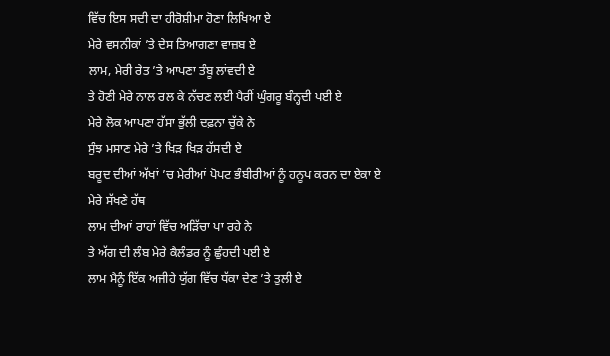ਵਿੱਚ ਇਸ ਸਦੀ ਦਾ ਹੀਰੋਸ਼ੀਮਾ ਹੋਣਾ ਲਿਖਿਆ ਏ
ਮੇਰੇ ਵਸਨੀਕਾਂ ’ਤੇ ਦੇਸ ਤਿਆਗਣਾ ਵਾਜ਼ਬ ਏ
ਲਾਮ, ਮੇਰੀ ਰੇਤ ’ਤੇ ਆਪਣਾ ਤੰਬੂ ਲਾਂਵਦੀ ਏ
ਤੇ ਹੋਣੀ ਮੇਰੇ ਨਾਲ ਰਲ ਕੇ ਨੱਚਣ ਲਈ ਪੈਰੀਂ ਘੁੰਗਰੂ ਬੰਨ੍ਹਦੀ ਪਈ ਏ
ਮੇਰੇ ਲੋਕ ਆਪਣਾ ਹੱਸਾ ਭੁੱਲੀ ਦਫ਼ਨਾ ਚੁੱਕੇ ਨੇ
ਸੁੰਝ ਮਸਾਣ ਮੇਰੇ ’ਤੇ ਖਿੜ ਖਿੜ ਹੱਸਦੀ ਏ
ਬਰੂਦ ਦੀਆਂ ਅੱਖਾਂ ’ਚ ਮੇਰੀਆਂ ਪੋਪਟ ਭੰਬੀਰੀਆਂ ਨੂੰ ਹਨੂਪ ਕਰਨ ਦਾ ਏਕਾ ਏ
ਮੇਰੇ ਸੱਖਣੇ ਹੱਥ
ਲਾਮ ਦੀਆਂ ਰਾਹਾਂ ਵਿੱਚ ਅੜਿੱਚਾ ਪਾ ਰਹੇ ਨੇ
ਤੇ ਅੱਗ ਦੀ ਲੰਬ ਮੇਰੇ ਕੈਲੰਡਰ ਨੂੰ ਛੁੰਹਦੀ ਪਈ ਏ
ਲਾਮ ਮੈਨੂੰ ਇੱਕ ਅਜੀਹੇ ਯੁੱਗ ਵਿੱਚ ਧੱਕਾ ਦੇਣ ’ਤੇ ਤੁਲੀ ਏ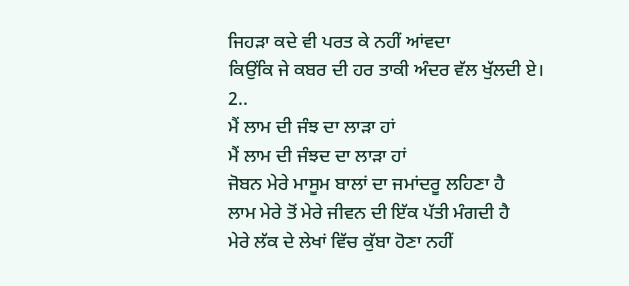ਜਿਹੜਾ ਕਦੇ ਵੀ ਪਰਤ ਕੇ ਨਹੀਂ ਆਂਵਦਾ
ਕਿਉਂਕਿ ਜੇ ਕਬਰ ਦੀ ਹਰ ਤਾਕੀ ਅੰਦਰ ਵੱਲ ਖੁੱਲਦੀ ਏ।
2..
ਮੈਂ ਲਾਮ ਦੀ ਜੰਝ ਦਾ ਲਾੜਾ ਹਾਂ
ਮੈਂ ਲਾਮ ਦੀ ਜੰਝਦ ਦਾ ਲਾੜਾ ਹਾਂ
ਜੋਬਨ ਮੇਰੇ ਮਾਸੂਮ ਬਾਲਾਂ ਦਾ ਜਮਾਂਦਰੂ ਲਹਿਣਾ ਹੈ
ਲਾਮ ਮੇਰੇ ਤੋਂ ਮੇਰੇ ਜੀਵਨ ਦੀ ਇੱਕ ਪੱਤੀ ਮੰਗਦੀ ਹੈ
ਮੇਰੇ ਲੱਕ ਦੇ ਲੇਖਾਂ ਵਿੱਚ ਕੁੱਬਾ ਹੋਣਾ ਨਹੀਂ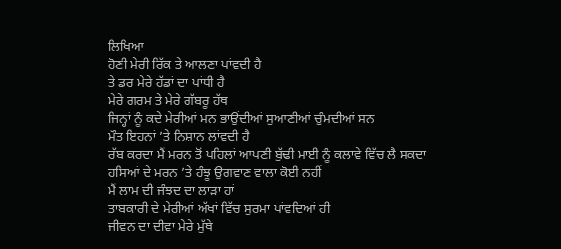ਲਿਖਿਆ
ਹੋਣੀ ਮੇਰੀ ਰਿੱਕ ਤੇ ਆਲਣਾ ਪਾਂਵਦੀ ਹੈ
ਤੇ ਡਰ ਮੇਰੇ ਹੱਡਾਂ ਦਾ ਪਾਂਧੀ ਹੈ
ਮੇਰੇ ਗਰਮ ਤੇ ਮੇਰੇ ਗੱਬਰੂ ਹੱਥ
ਜਿਨ੍ਹਾਂ ਨੂੰ ਕਦੇ ਮੇਰੀਆਂ ਮਨ ਭਾਉਂਦੀਆਂ ਸੁਆਣੀਆਂ ਚੁੰਮਦੀਆਂ ਸਨ
ਮੌਤ ਇਹਨਾਂ ’ਤੇ ਨਿਸ਼ਾਨ ਲਾਂਵਦੀ ਹੈ
ਰੱਬ ਕਰਦਾ ਮੈਂ ਮਰਨ ਤੋਂ ਪਹਿਲਾਂ ਆਪਣੀ ਬੁੱਢੀ ਮਾਈ ਨੂੰ ਕਲਾਵੇ ਵਿੱਚ ਲੈ ਸਕਦਾ
ਹਸਿਆਂ ਦੇ ਮਰਨ ’ਤੇ ਹੰਝੂ ਉਗਵਾਣ ਵਾਲਾ ਕੋਈ ਨਹੀਂ
ਮੈਂ ਲਾਮ ਦੀ ਜੰਝਦ ਦਾ ਲਾੜਾ ਹਾਂ
ਤਾਬਕਾਰੀ ਦੇ ਮੇਰੀਆਂ ਅੱਖਾਂ ਵਿੱਚ ਸੁਰਮਾ ਪਾਂਵਦਿਆਂ ਹੀ
ਜੀਵਨ ਦਾ ਦੀਵਾ ਮੇਰੇ ਮੁੱਥੇ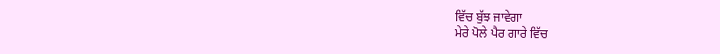ਵਿੱਚ ਬੁੱਝ ਜਾਵੇਗਾ
ਮੇਰੇ ਪੋਲੇ ਪੈਰ ਗਾਰੇ ਵਿੱਚ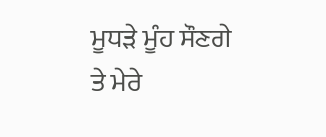ਮੂਧੜੇ ਮੂੰਹ ਸੌਣਗੇ
ਤੇ ਮੇਰੇ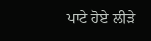ਪਾਟੇ ਹੋਏ ਲੀੜੇ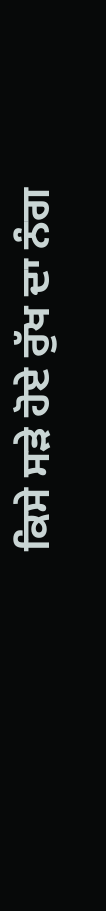ਕਿਸੇ ਸੜੇ ਹੋਏ ਰੁੱਖ ਦਾ ਨੰਗ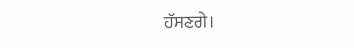ਹੱਸਣਗੇ।